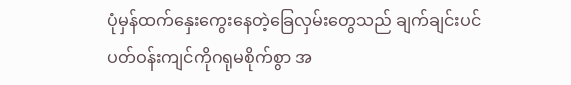ပုံမှန်ထက်နှေးကွေးနေတဲ့ခြေလှမ်းတွေသည် ချက်ချင်းပင်
ပတ်ဝန်းကျင်ကိုဂရုမစိုက်စွာ အ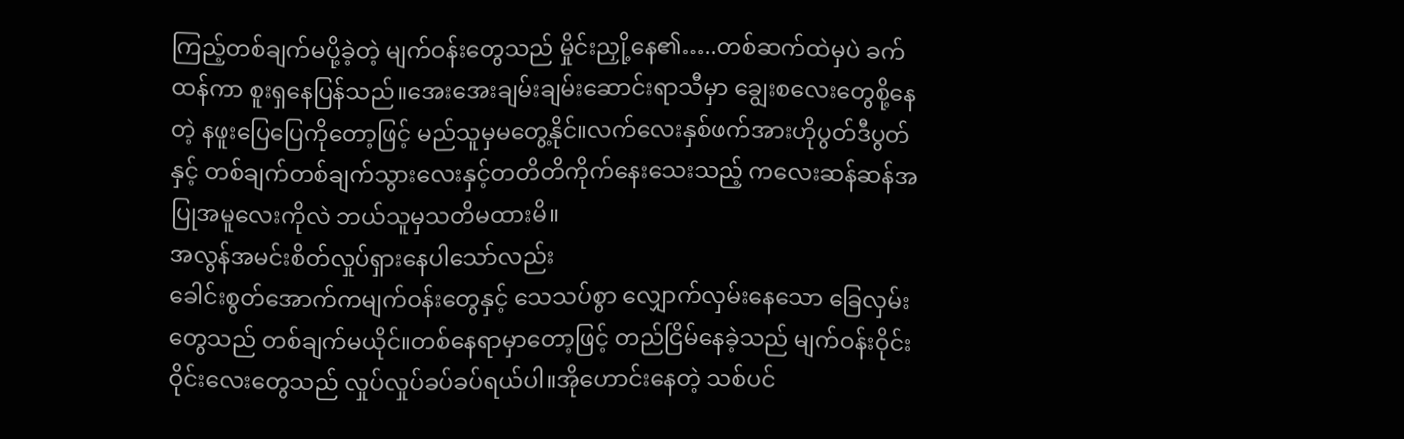ကြည့်တစ်ချက်မပို့ခဲ့တဲ့ မျက်ဝန်းတွေသည် မှိုင်းညှို့နေ၏…..တစ်ဆက်ထဲမှပဲ ခက်ထန်ကာ စူးရှနေပြန်သည်။အေးအေးချမ်းချမ်းဆောင်းရာသီမှာ ချွေးစလေးတွေစို့နေတဲ့ နဖူးပြေပြေကိုတော့ဖြင့် မည်သူမှမတွေ့နိုင်။လက်လေးနှစ်ဖက်အားဟိုပွတ်ဒီပွတ်နှင့် တစ်ချက်တစ်ချက်သွားလေးနှင့်တတိတိကိုက်နေးသေးသည့် ကလေးဆန်ဆန်အပြုအမူလေးကိုလဲ ဘယ်သူမှသတိမထားမိ။
အလွန်အမင်းစိတ်လှုပ်ရှားနေပါသော်လည်း
ခေါင်းစွတ်အောက်ကမျက်ဝန်းတွေနှင့် သေသပ်စွာ လျှောက်လှမ်းနေသော ခြေလှမ်းတွေသည် တစ်ချက်မယိုင်။တစ်နေရာမှာတော့ဖြင့် တည်ငြိမ်နေခဲ့သည် မျက်ဝန်းဝိုင်းဝိုင်းလေးတွေသည် လှုပ်လှုပ်ခပ်ခပ်ရယ်ပါ။အိုဟောင်းနေတဲ့ သစ်ပင်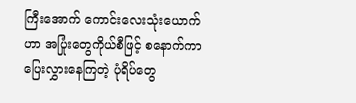ကြီးအောက် ကောင်းလေးသုံးယောက်ဟာ အပြုံးတွေကိုယ်စီဖြင့် စနောက်ကာပြေးလွှားနေကြတဲ့ ပုံရိပ်တွေ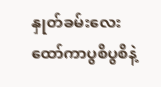နှုတ်ခမ်းလေးထော်ကာပွစိပွစိနဲ့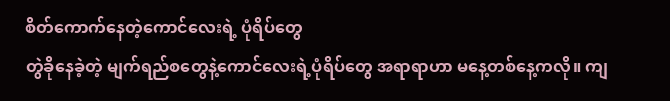စိတ်ကောက်နေတဲ့ကောင်လေးရဲ့ ပုံရိပ်တွေ
တွဲခိုနေခဲ့တဲ့ မျက်ရည်စတွေနဲ့ကောင်လေးရဲ့ပုံရိပ်တွေ အရာရာဟာ မနေ့တစ်နေ့ကလို။ ကျ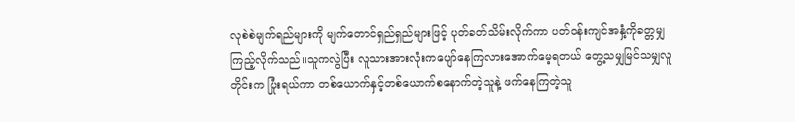လုစဲစဲမျက်ရည်များကို မျက်တောင်ရှည်ရှည်များဖြင့် ပုတ်ခတ်သိမ်းလိုက်ကာ ပတ်ဝန်းကျင်အနှံ့ကိုခတ္တမျှကြည့်လိုက်သည်။သူကလွဲပြီး လူသားအားလုံးကပျော်နေကြလားအောက်မေ့ရတယ် တွေ့သမျှမြင်သမျှလူတိုင်းက ပြုံးရယ်ကာ တစ်ယောက်နှင့်တစ်ယောက်စနောက်တဲ့သူနဲ့ ဖက်နေကြတဲ့သူ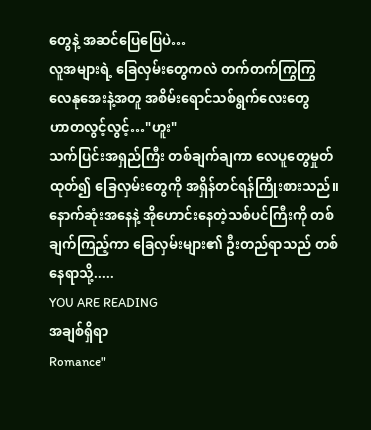တွေနဲ့ အဆင်ပြေပြေပဲ…
လူအများရဲ့ ခြေလှမ်းတွေကလဲ တက်တက်ကြွကြွ
လေနုအေးနဲ့အတူ အစိမ်းရောင်သစ်ရွက်လေးတွေ
ဟာတလွင့်လွင့်…"ဟူး"
သက်ပြင်းအရှည်ကြီး တစ်ချက်ချကာ လေပူတွေမှုတ်ထုတ်၍ ခြေလှမ်းတွေကို အရှိန်တင်ရန်ကြိုးစားသည်။နောက်ဆုံးအနေနဲ့ အိုဟောင်းနေတဲ့သစ်ပင်ကြီးကို တစ်ချက်ကြည့်ကာ ခြေလှမ်းများ၏ ဦးတည်ရာသည် တစ်နေရာသို့.....
YOU ARE READING
အချစ်ရှိရာ
Romance"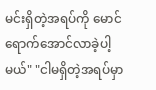မင်းရှိတဲ့အရပ်ကို မောင်ရောက်အောင်လာခဲ့ပါ့မယ်" "ငါမရှိတဲ့အရပ်မှာ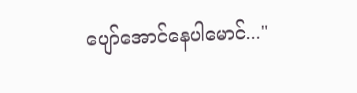ပျော်အောင်နေပါမောင်..."